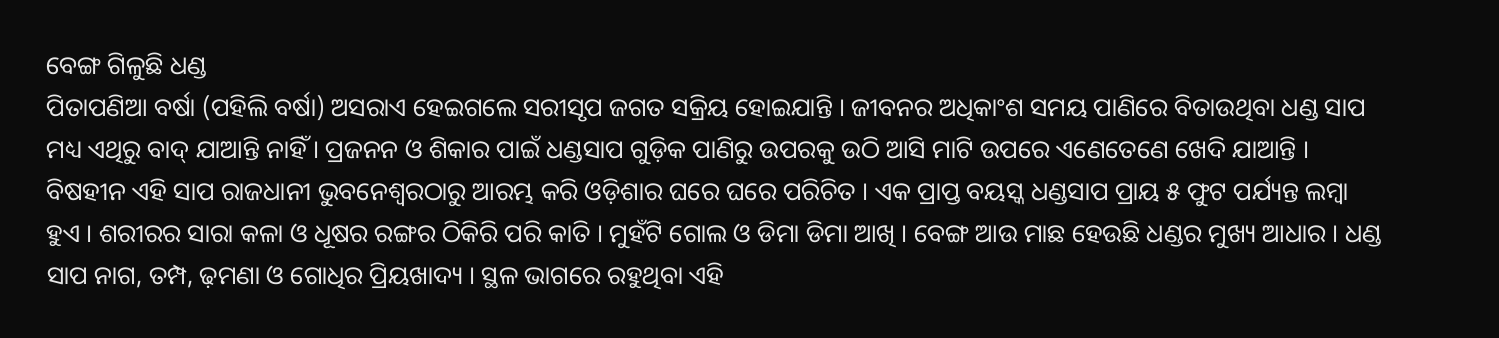ବେଙ୍ଗ ଗିଳୁଛି ଧଣ୍ଡ
ପିତାପଣିଆ ବର୍ଷା (ପହିଲି ବର୍ଷା) ଅସରାଏ ହେଇଗଲେ ସରୀସୃପ ଜଗତ ସକ୍ରିୟ ହୋଇଯାନ୍ତି । ଜୀବନର ଅଧିକାଂଶ ସମୟ ପାଣିରେ ବିତାଉଥିବା ଧଣ୍ଡ ସାପ ମଧ୍ୟ ଏଥିରୁ ବାଦ୍ ଯାଆନ୍ତି ନାହିଁ । ପ୍ରଜନନ ଓ ଶିକାର ପାଇଁ ଧଣ୍ଡସାପ ଗୁଡ଼ିକ ପାଣିରୁ ଉପରକୁ ଉଠି ଆସି ମାଟି ଉପରେ ଏଣେତେଣେ ଖେଦି ଯାଆନ୍ତି । ବିଷହୀନ ଏହି ସାପ ରାଜଧାନୀ ଭୁବନେଶ୍ୱରଠାରୁ ଆରମ୍ଭ କରି ଓଡ଼ିଶାର ଘରେ ଘରେ ପରିଚିତ । ଏକ ପ୍ରାପ୍ତ ବୟସ୍କ ଧଣ୍ଡସାପ ପ୍ରାୟ ୫ ଫୁଟ ପର୍ଯ୍ୟନ୍ତ ଲମ୍ବା ହୁଏ । ଶରୀରର ସାରା କଳା ଓ ଧୂଷର ରଙ୍ଗର ଠିକିରି ପରି କାତି । ମୁହଁଟି ଗୋଲ ଓ ଡିମା ଡିମା ଆଖି । ବେଙ୍ଗ ଆଉ ମାଛ ହେଉଛି ଧଣ୍ଡର ମୁଖ୍ୟ ଆଧାର । ଧଣ୍ଡ ସାପ ନାଗ, ତମ୍ପ, ଢ଼ମଣା ଓ ଗୋଧିର ପ୍ରିୟଖାଦ୍ୟ । ସ୍ଥଳ ଭାଗରେ ରହୁଥିବା ଏହି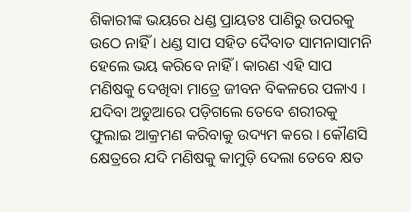ଶିକାରୀଙ୍କ ଭୟରେ ଧଣ୍ଡ ପ୍ରାୟତଃ ପାଣିରୁ ଉପରକୁ ଉଠେ ନାହିଁ । ଧଣ୍ଡ ସାପ ସହିତ ଦୈବାତ ସାମନାସାମନି ହେଲେ ଭୟ କରିବେ ନାହିଁ । କାରଣ ଏହି ସାପ ମଣିଷକୁ ଦେଖିବା ମାତ୍ରେ ଜୀବନ ବିକଳରେ ପଳାଏ । ଯଦିବା ଅଡୁଆରେ ପଡ଼ିଗଲେ ତେବେ ଶରୀରକୁ ଫୁଲାଇ ଆକ୍ରମଣ କରିବାକୁ ଉଦ୍ୟମ କରେ । କୌଣସି କ୍ଷେତ୍ରରେ ଯଦି ମଣିଷକୁ କାମୁଡ଼ି ଦେଲା ତେବେ କ୍ଷତ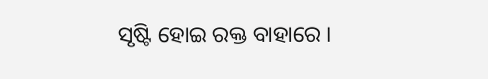ସୃଷ୍ଟି ହୋଇ ରକ୍ତ ବାହାରେ ।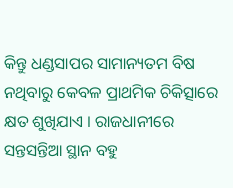କିନ୍ତୁ ଧଣ୍ଡସାପର ସାମାନ୍ୟତମ ବିଷ ନଥିବାରୁ କେବଳ ପ୍ରାଥମିକ ଚିକିତ୍ସାରେ କ୍ଷତ ଶୁଖିଯାଏ । ରାଜଧାନୀରେ ସନ୍ତସନ୍ତିଆ ସ୍ଥାନ ବହୁ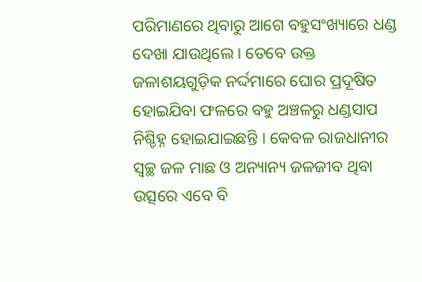ପରିମାଣରେ ଥିବାରୁ ଆଗେ ବହୁସଂଖ୍ୟାରେ ଧଣ୍ଡ ଦେଖା ଯାଉଥିଲେ । ତେବେ ଉକ୍ତ ଜଳାଶୟଗୁଡ଼ିକ ନର୍ଦ୍ଦମାରେ ଘୋର ପ୍ରଦୂଷିତ ହୋଇଯିବା ଫଳରେ ବହୁ ଅଞ୍ଚଳରୁ ଧଣ୍ଡସାପ ନିଶ୍ଚିହ୍ନ ହୋଇଯାଇଛନ୍ତି । କେବଳ ରାଜଧାନୀର ସ୍ୱଚ୍ଛ ଜଳ ମାଛ ଓ ଅନ୍ୟାନ୍ୟ ଜଳଜୀବ ଥିବା ଉତ୍ସରେ ଏବେ ବି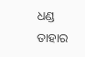ଧଣ୍ଡ ତାହାର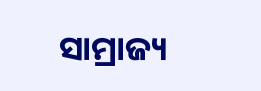ସାମ୍ରାଜ୍ୟ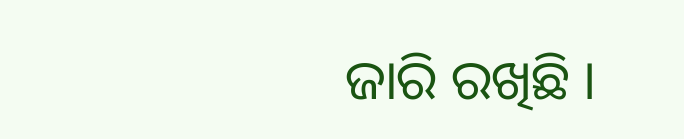ଜାରି ରଖିଛି ।